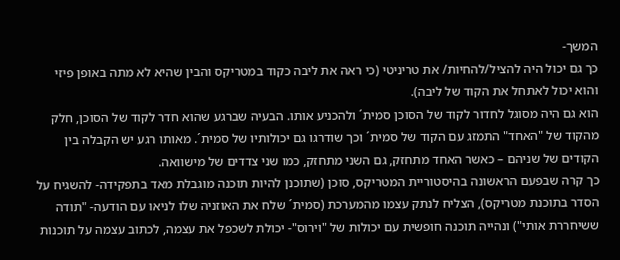המשך-
כך גם יכול היה להציל/להחיות/ את טריניטי (כי ראה את ליבה כקוד במטריקס והבין שהיא לא מתה באופן פיזי והוא יכול לאתחל את הקוד של ליבה).
הוא גם היה מסוגל לחדור לקוד של הסוכן סמית´ ולהכניע אותו. הבעיה שברגע שהוא חדר לקוד של הסוכן, חלק מהקוד של "האחד" התמזג עם הקוד של סמית´ וכך שודרגו גם יכולותיו של סמית´. מאותו רגע יש הקבלה בין הקודים של שניהם – כאשר האחד מתחזק, גם השני מתחזק, כמו שני צדדים של מישוואה.
כך קרה שבפעם הראשונה בהיסטוריית המטריקס, סוכן (שתוכנן להיות תוכנה מוגבלת מאד בתפקידה- להשגיח על הסדר בתוכנת מטריקס), הצליח לנתק עצמו מהמערכת (סמית´ שלח את האוזניה שלו לניאו עם הודעה- "תודה ששיחררת אותי") ונהייה תוכנה חופשית עם יכולות של "וירוס"- יכולת לשכפל את עצמה, לכתוב עצמה על תוכנות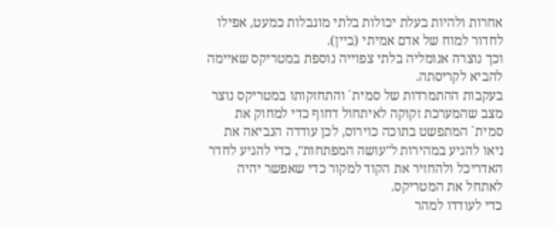אחרות ולהיות בעלת יכולות בלתי מוגבלות כמעט, אפילו לחדור למוח של אדם אמיתי (ביין).
וכך נוצרה אנומליה בלתי צפוייה נוספת במטריקס שאיימה להביא לקריסתה.
בעקבות ההתמרדות של סמית´ והתחזקותו במטריקס נוצר מצב שהמערכת זקוקה לאיתחול דחוף כדי למחוק את סמית´ המתפשט בתוכה כוירוס, לכן עודדה הנביאה את ניאו להגיע במהירות ל"עושה המפתחות", כדי להגיע לחדר האדריכל ולהחזיר את הקוד למקור כדי שאפשר יהיה לאתחל את המטריקס.
כדי לעודדו למהר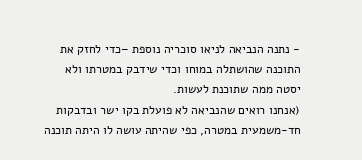- נתנה הנביאה לניאו סוכריה נוספת –כדי לחזק את התוכנה שהושתלה במוחו וכדי שידבק במטרתו ולא יסטה ממה שתוכנת לעשות.
(אנחנו רואים שהנביאה לא פועלת בקו ישר ובדבקות חד-משמעית במטרה, כפי שהיתה עושה לו היתה תוכנה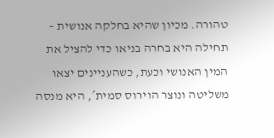טהורה. מכיון שהיא בחלקה אנושית – תחילה היא בחרה בניאו כדי להציל את המין האנושי וכעת, כשהעניינים יצאו משליטה ונוצר הוירוס סמית´, היא מנסה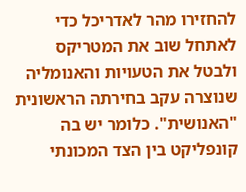להחזירו מהר לאדריכל כדי לאתחל שוב את המטריקס ולבטל את הטעויות והאנומליה שנוצרה עקב בחירתה הראשונית "האנושית". כלומר יש בה קונפליקט בין הצד המכונתי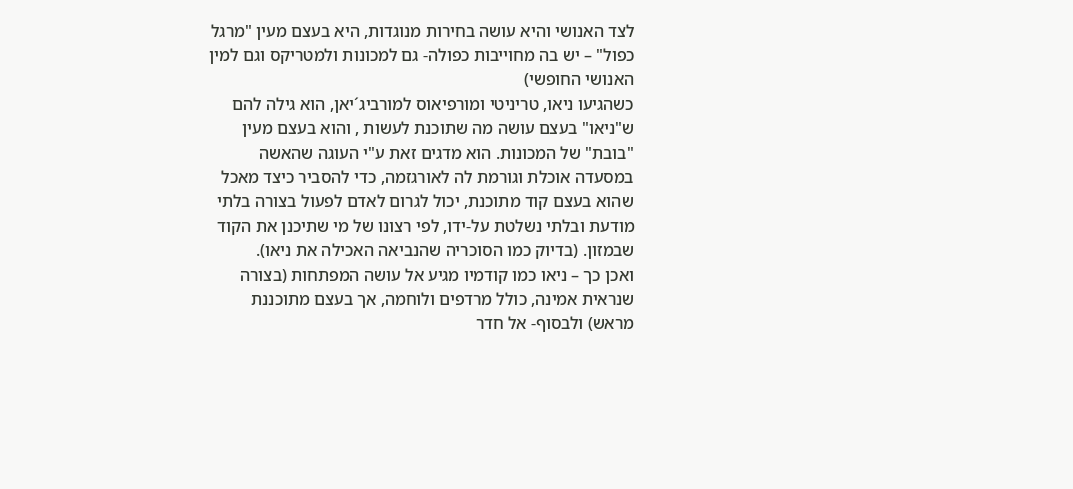לצד האנושי והיא עושה בחירות מנוגדות, היא בעצם מעין "מרגל כפול" – יש בה מחוייבות כפולה- גם למכונות ולמטריקס וגם למין האנושי החופשי)
כשהגיעו ניאו, טריניטי ומורפיאוס למורביג´יאן, הוא גילה להם ש"ניאו" בעצם עושה מה שתוכנת לעשות , והוא בעצם מעין "בובת" של המכונות. הוא מדגים זאת ע"י העוגה שהאשה במסעדה אוכלת וגורמת לה לאורגזמה, כדי להסביר כיצד מאכל שהוא בעצם קוד מתוכנת, יכול לגרום לאדם לפעול בצורה בלתי מודעת ובלתי נשלטת על-ידו, לפי רצונו של מי שתיכנן את הקוד שבמזון. (בדיוק כמו הסוכריה שהנביאה האכילה את ניאו).
ואכן כך – ניאו כמו קודמיו מגיע אל עושה המפתחות (בצורה שנראית אמינה, כולל מרדפים ולוחמה, אך בעצם מתוכננת מראש) ולבסוף- אל חדר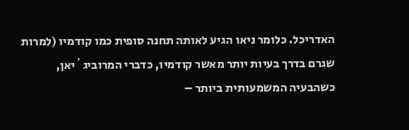האדריכל. כלומר ניאו הגיע לאותה תחנה סופית כמו קודמיו (למרות שגרם בדרך בעיות יותר מאשר קודמיו, כדברי המרוביג´יאן, כשהבעיה המשמעותית ביותר –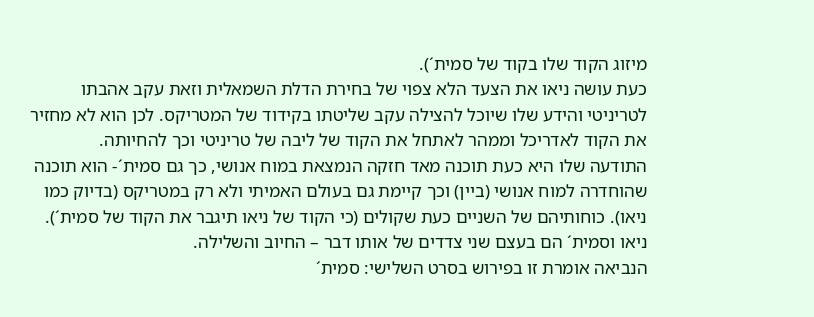מיזוג הקוד שלו בקוד של סמית´).
כעת עושה ניאו את הצעד הלא צפוי של בחירת הדלת השמאלית וזאת עקב אהבתו לטריניטי והידע שלו שיוכל להצילה עקב שליטתו בקידוד של המטריקס. לכן הוא לא מחזיר את הקוד לאדריכל וממהר לאתחל את הקוד של ליבה של טריניטי וכך להחיותה.
התודעה שלו היא כעת תוכנה מאד חזקה הנמצאת במוח אנושי, כך גם סמית´- הוא תוכנה שהוחדרה למוח אנושי (ביין) וכך קיימת גם בעולם האמיתי ולא רק במטריקס (בדיוק כמו ניאו). כוחותיהם של השניים כעת שקולים (כי הקוד של ניאו תיגבר את הקוד של סמית´).
ניאו וסמית´ הם בעצם שני צדדים של אותו דבר – החיוב והשלילה.
הנביאה אומרת זו בפירוש בסרט השלישי: סמית´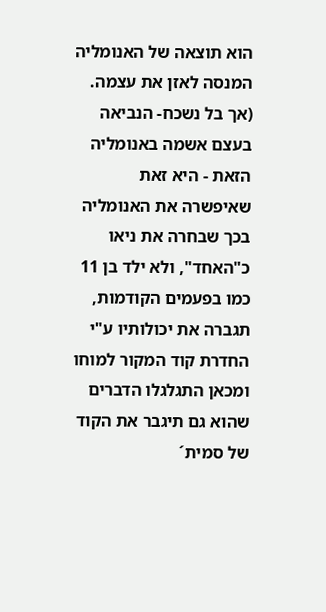הוא תוצאה של האנומליה המנסה לאזן את עצמה. (אך בל נשכח- הנביאה בעצם אשמה באנומליה הזאת - היא זאת שאיפשרה את האנומליה בכך שבחרה את ניאו כ"האחד", ולא ילד בן 11 כמו בפעמים הקודמות, תגברה את יכולותיו ע"י החדרת קוד המקור למוחו ומכאן התגלגלו הדברים שהוא גם תיגבר את הקוד של סמית´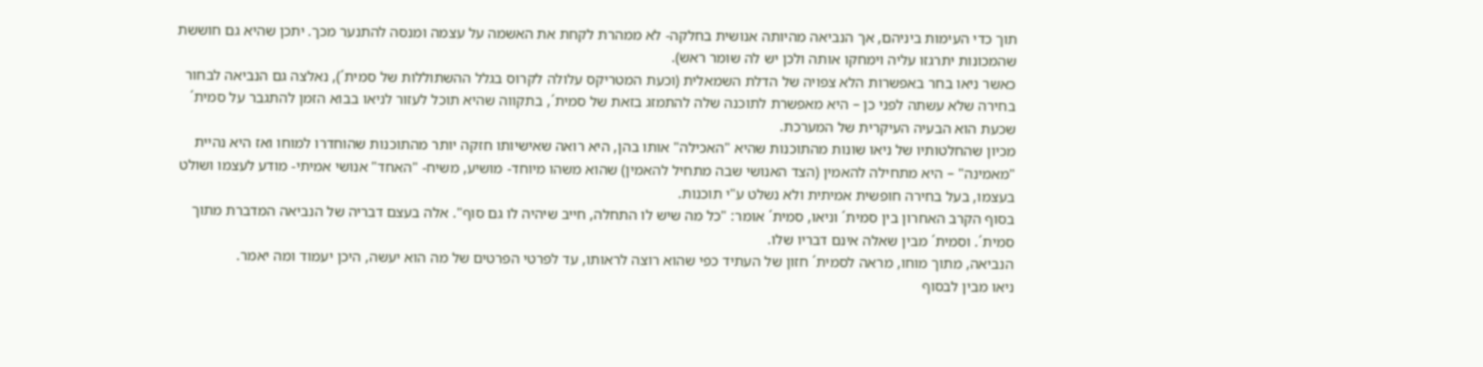תוך כדי העימות ביניהם, אך הנביאה מהיותה אנושית בחלקה- לא ממהרת לקחת את האשמה על עצמה ומנסה להתנער מכך. יתכן שהיא גם חוששת שהמכונות יתרגזו עליה וימחקו אותה ולכן יש לה שומר ראש).
כאשר ניאו בחר באפשרות הלא צפויה של הדלת השמאלית (וכעת המטריקס עלולה לקרוס בגלל ההשתוללות של סמית´), נאלצה גם הנביאה לבחור בחירה שלא עשתה לפני כן – היא מאפשרת לתוכנה שלה להתמזג בזאת של סמית´, בתקווה שהיא תוכל לעזור לניאו בבוא הזמן להתגבר על סמית´ שכעת הוא הבעיה העיקרית של המערכת.
מכיון שהחלטותיו של ניאו שונות מהתוכנות שהיא "האכילה" אותו בהן, היא רואה שאישיותו חזקה יותר מהתוכנות שהוחדרו למוחו ואז היא נהיית "מאמינה" – היא מתחילה להאמין (הצד האנושי שבה מתחיל להאמין) שהוא משהו מיוחד- מושיע, משיח- "האחד" אנושי אמיתי- מודע לעצמו ושולט בעצמו, בעל בחירה חופשית אמיתית ולא נשלט ע"י תוכנות.
בסוף הקרב האחרון בין סמית´ וניאו, סמית´ אומר: "כל מה שיש לו התחלה, חייב שיהיה לו גם סוף". אלה בעצם דבריה של הנביאה המדברת מתוך סמית´. וסמית´ מבין שאלה אינם דבריו שלו.
הנביאה, מתוך מוחו, מראה לסמית´ חזון של העתיד כפי שהוא רוצה לראותו, עד לפרטי הפרטים של מה הוא יעשה, היכן יעמוד ומה יאמר.
ניאו מבין לבסוף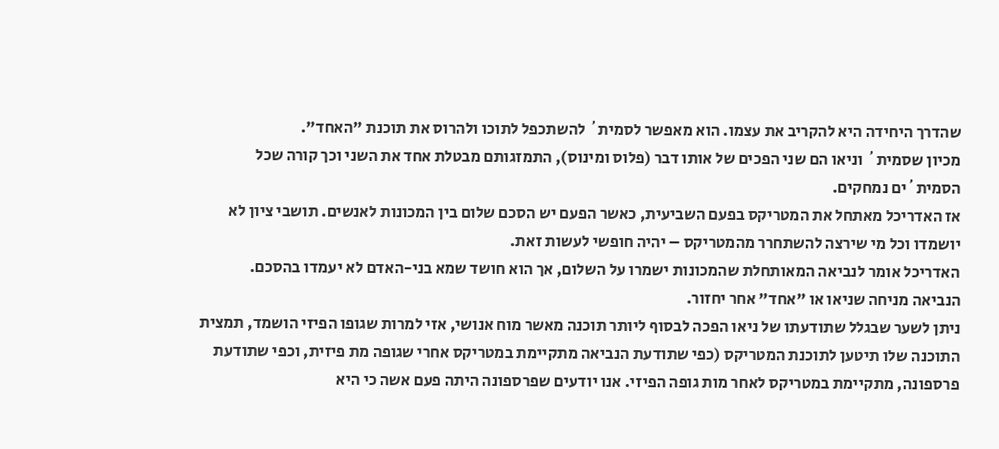שהדרך היחידה היא להקריב את עצמו. הוא מאפשר לסמית´ להשתכפל לתוכו ולהרוס את תוכנת "האחד".
מכיון שסמית´ וניאו הם שני הפכים של אותו דבר (פלוס ומינוס), התמזגותם מבטלת אחד את השני וכך קורה שכל הסמית´ים נמחקים.
אז האדריכל מאתחל את המטריקס בפעם השביעית, כאשר הפעם יש הסכם שלום בין המכונות לאנשים. תושבי ציון לא יושמדו וכל מי שירצה להשתחרר מהמטריקס – יהיה חופשי לעשות זאת.
האדריכל אומר לנביאה המאותחלת שהמכונות ישמרו על השלום, אך הוא חושד שמא בני-האדם לא יעמדו בהסכם.
הנביאה מניחה שניאו או "אחד" אחר יחזור.
ניתן לשער שבגלל שתודעתו של ניאו הפכה לבסוף ליותר תוכנה מאשר מוח אנושי, אזי למרות שגופו הפיזי הושמד, תמצית התוכנה שלו תיטען לתוכנת המטריקס (כפי שתודעת הנביאה מתקיימת במטריקס אחרי שגופה מת פיזית, וכפי שתודעת פרספונה, מתקיימת במטריקס לאחר מות גופה הפיזי. אנו יודעים שפרספונה היתה פעם אשה כי היא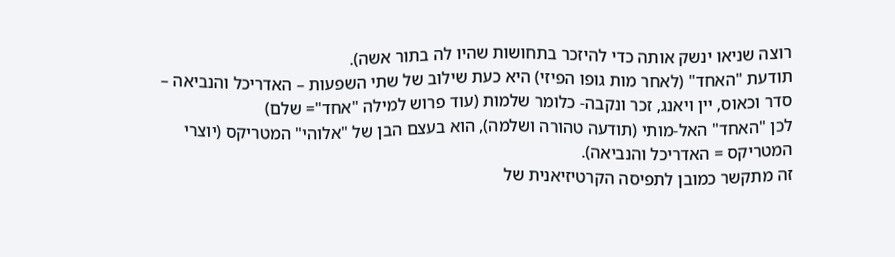רוצה שניאו ינשק אותה כדי להיזכר בתחושות שהיו לה בתור אשה).
תודעת "האחד" (לאחר מות גופו הפיזי) היא כעת שילוב של שתי השפעות – האדריכל והנביאה – סדר וכאוס, יין ויאנג, זכר ונקבה- כלומר שלמות (עוד פרוש למילה "אחד"= שלם)
לכן "האחד" האל-מותי (תודעה טהורה ושלמה), הוא בעצם הבן של "אלוהי" המטריקס (יוצרי המטריקס = האדריכל והנביאה).
זה מתקשר כמובן לתפיסה הקרטיזיאנית של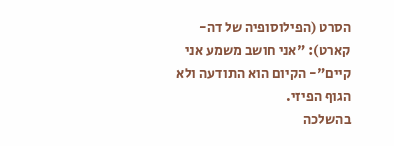הסרט (הפילוסופיה של דה-קארט): "אני חושב משמע אני קיים"- הקיום הוא התודעה ולא הגוף הפיזי.
בהשלכה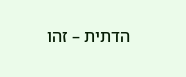הדתית – זהו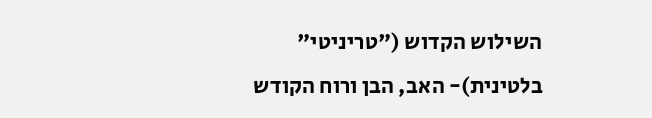השילוש הקדוש ("טריניטי" בלטינית)- האב, הבן ורוח הקודש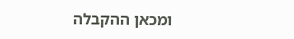ומכאן ההקבלה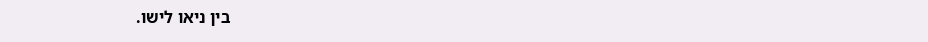בין ניאו לישו.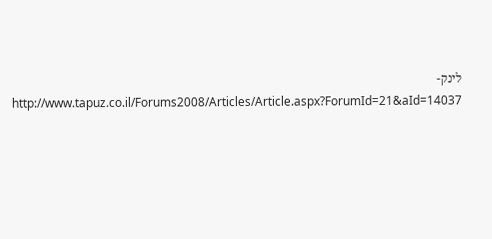לינק-
http://www.tapuz.co.il/Forums2008/Articles/Article.aspx?ForumId=21&aId=14037